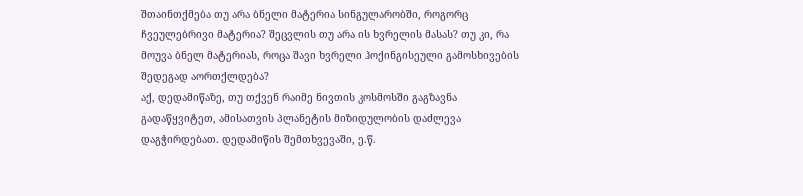შთაინთქმება თუ არა ბნელი მატერია სინგულარობში, როგორც ჩვეულებრივი მატერია? შეცვლის თუ არა ის ხვრელის მასას? თუ კი, რა მოუვა ბნელ მატერიას, როცა შავი ხვრელი ჰოქინგისეული გამოსხივების შედეგად აორთქლდება?
აქ, დედამიწაზე, თუ თქვენ რაიმე ნივთის კოსმოსში გაგზავნა გადაწყვიტეთ, ამისათვის პლანეტის მიზიდულობის დაძლევა დაგჭირდებათ. დედამიწის შემთხვევაში, ე.წ.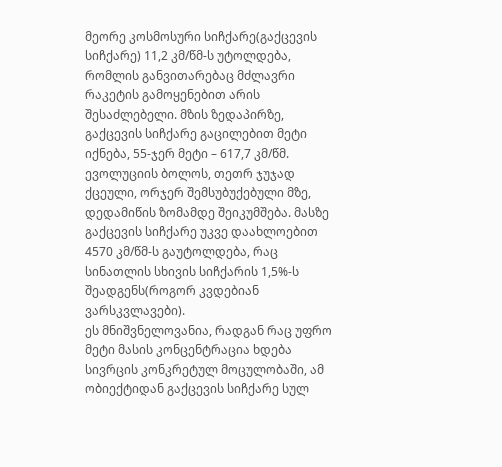მეორე კოსმოსური სიჩქარე(გაქცევის სიჩქარე) 11,2 კმ/წმ-ს უტოლდება, რომლის განვითარებაც მძლავრი რაკეტის გამოყენებით არის შესაძლებელი. მზის ზედაპირზე, გაქცევის სიჩქარე გაცილებით მეტი იქნება, 55-ჯერ მეტი – 617,7 კმ/წმ. ევოლუციის ბოლოს, თეთრ ჯუჯად ქცეული, ორჯერ შემსუბუქებული მზე, დედამიწის ზომამდე შეიკუმშება. მასზე გაქცევის სიჩქარე უკვე დაახლოებით 4570 კმ/წმ-ს გაუტოლდება, რაც სინათლის სხივის სიჩქარის 1,5%-ს შეადგენს(როგორ კვდებიან ვარსკვლავები).
ეს მნიშვნელოვანია, რადგან რაც უფრო მეტი მასის კონცენტრაცია ხდება სივრცის კონკრეტულ მოცულობაში, ამ ობიექტიდან გაქცევის სიჩქარე სულ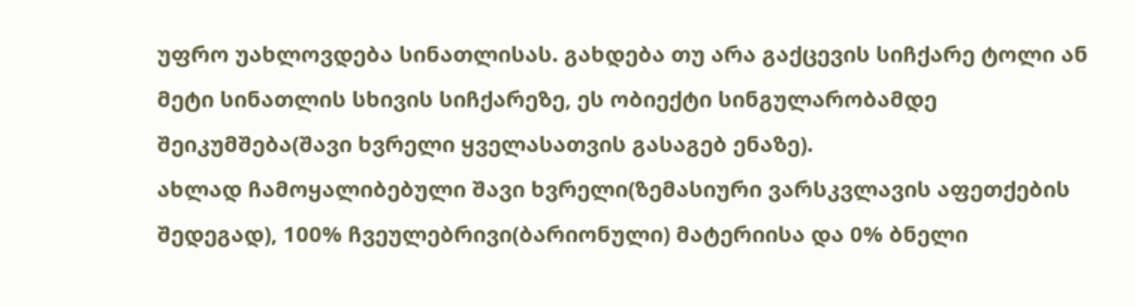უფრო უახლოვდება სინათლისას. გახდება თუ არა გაქცევის სიჩქარე ტოლი ან მეტი სინათლის სხივის სიჩქარეზე, ეს ობიექტი სინგულარობამდე შეიკუმშება(შავი ხვრელი ყველასათვის გასაგებ ენაზე).
ახლად ჩამოყალიბებული შავი ხვრელი(ზემასიური ვარსკვლავის აფეთქების შედეგად), 100% ჩვეულებრივი(ბარიონული) მატერიისა და 0% ბნელი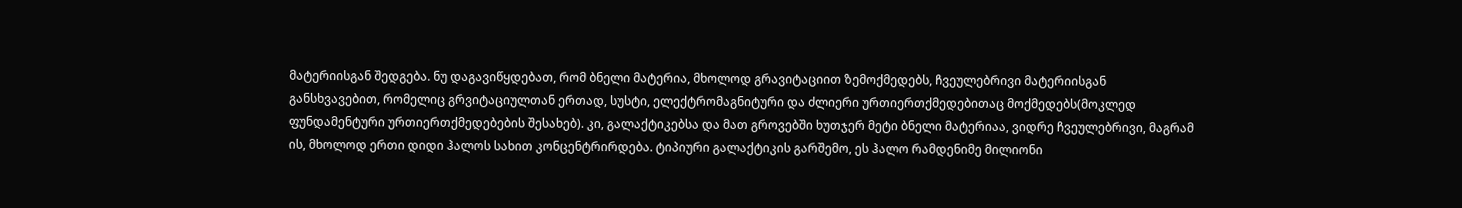მატერიისგან შედგება. ნუ დაგავიწყდებათ, რომ ბნელი მატერია, მხოლოდ გრავიტაციით ზემოქმედებს, ჩვეულებრივი მატერიისგან განსხვავებით, რომელიც გრვიტაციულთან ერთად, სუსტი, ელექტრომაგნიტური და ძლიერი ურთიერთქმედებითაც მოქმედებს(მოკლედ ფუნდამენტური ურთიერთქმედებების შესახებ). კი, გალაქტიკებსა და მათ გროვებში ხუთჯერ მეტი ბნელი მატერიაა, ვიდრე ჩვეულებრივი, მაგრამ ის, მხოლოდ ერთი დიდი ჰალოს სახით კონცენტრირდება. ტიპიური გალაქტიკის გარშემო, ეს ჰალო რამდენიმე მილიონი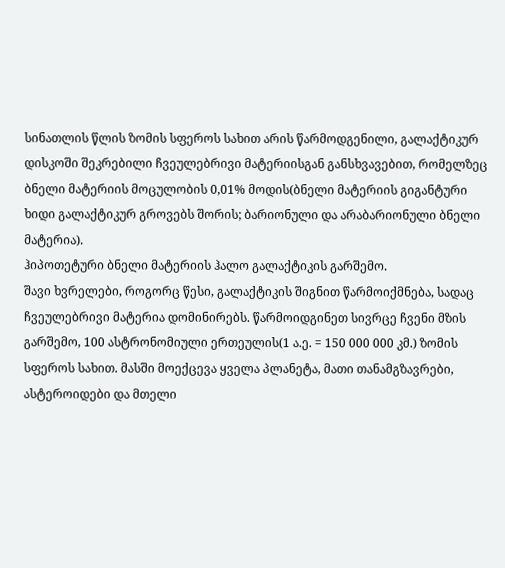სინათლის წლის ზომის სფეროს სახით არის წარმოდგენილი, გალაქტიკურ დისკოში შეკრებილი ჩვეულებრივი მატერიისგან განსხვავებით, რომელზეც ბნელი მატერიის მოცულობის 0,01% მოდის(ბნელი მატერიის გიგანტური ხიდი გალაქტიკურ გროვებს შორის; ბარიონული და არაბარიონული ბნელი მატერია).
ჰიპოთეტური ბნელი მატერიის ჰალო გალაქტიკის გარშემო.
შავი ხვრელები, როგორც წესი, გალაქტიკის შიგნით წარმოიქმნება, სადაც ჩვეულებრივი მატერია დომინირებს. წარმოიდგინეთ სივრცე ჩვენი მზის გარშემო, 100 ასტრონომიული ერთეულის(1 ა.ე. = 150 000 000 კმ.) ზომის სფეროს სახით. მასში მოექცევა ყველა პლანეტა, მათი თანამგზავრები, ასტეროიდები და მთელი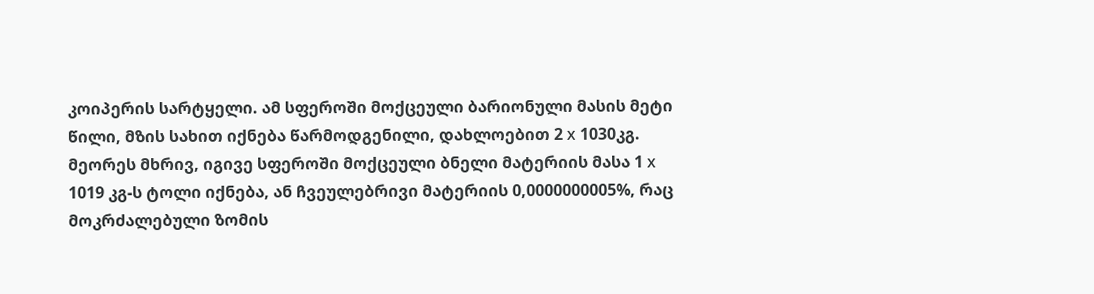კოიპერის სარტყელი. ამ სფეროში მოქცეული ბარიონული მასის მეტი წილი, მზის სახით იქნება წარმოდგენილი, დახლოებით 2 х 1030კგ. მეორეს მხრივ, იგივე სფეროში მოქცეული ბნელი მატერიის მასა 1 х 1019 კგ-ს ტოლი იქნება, ან ჩვეულებრივი მატერიის 0,0000000005%, რაც მოკრძალებული ზომის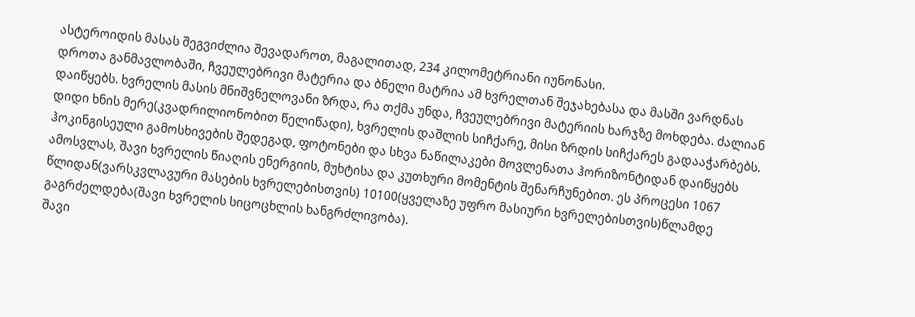ასტეროიდის მასას შეგვიძლია შევადაროთ, მაგალითად, 234 კილომეტრიანი იუნონასი.
დროთა განმავლობაში, ჩვეულებრივი მატერია და ბნელი მატრია ამ ხვრელთან შეჯახებასა და მასში ვარდნას დაიწყებს. ხვრელის მასის მნიშვნელოვანი ზრდა, რა თქმა უნდა, ჩვეულებრივი მატერიის ხარჯზე მოხდება. ძალიან დიდი ხნის მერე(კვადრილიონობით წელიწადი), ხვრელის დაშლის სიჩქარე, მისი ზრდის სიჩქარეს გადააჭარბებს. ჰოკინგისეული გამოსხივების შედეგად, ფოტონები და სხვა ნაწილაკები მოვლენათა ჰორიზონტიდან დაიწყებს ამოსვლას, შავი ხვრელის წიაღის ენერგიის, მუხტისა და კუთხური მომენტის შენარჩუნებით. ეს პროცესი 1067 წლიდან(ვარსკვლავური მასების ხვრელებისთვის) 10100(ყველაზე უფრო მასიური ხვრელებისთვის)წლამდე გაგრძელდება(შავი ხვრელის სიცოცხლის ხანგრძლივობა).
შავი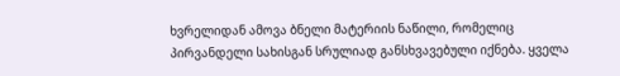ხვრელიდან ამოვა ბნელი მატერიის ნაწილი, რომელიც პირვანდელი სახისგან სრულიად განსხვავებული იქნება. ყველა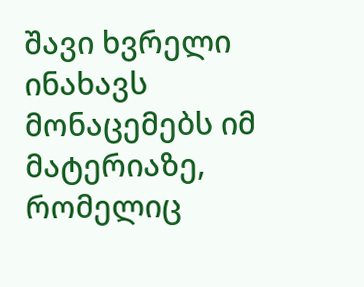შავი ხვრელი ინახავს მონაცემებს იმ მატერიაზე, რომელიც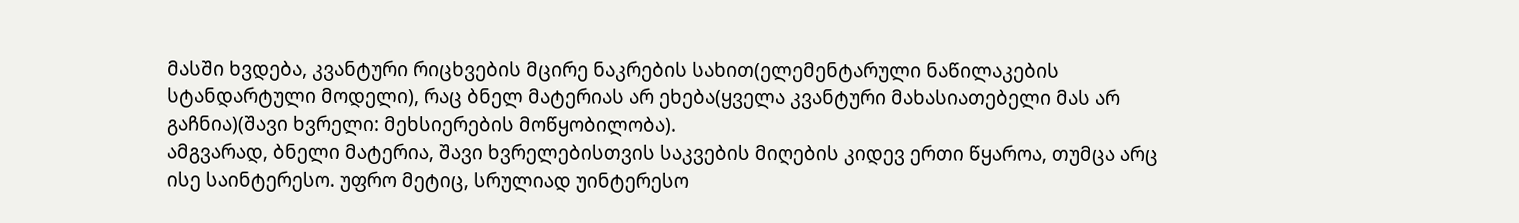მასში ხვდება, კვანტური რიცხვების მცირე ნაკრების სახით(ელემენტარული ნაწილაკების სტანდარტული მოდელი), რაც ბნელ მატერიას არ ეხება(ყველა კვანტური მახასიათებელი მას არ გაჩნია)(შავი ხვრელი: მეხსიერების მოწყობილობა).
ამგვარად, ბნელი მატერია, შავი ხვრელებისთვის საკვების მიღების კიდევ ერთი წყაროა, თუმცა არც ისე საინტერესო. უფრო მეტიც, სრულიად უინტერესო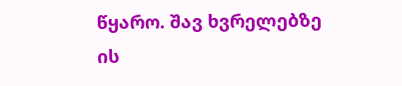წყარო. შავ ხვრელებზე ის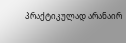პრაქტიკულად არანაირ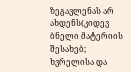ზეგავლენას არ ახდენს(კიდევ ბნელი მატერიის შესახებ; ხვრელისა და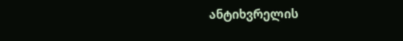ანტიხვრელის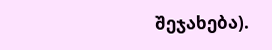შეჯახება).